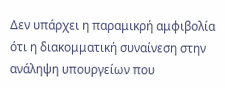Δεν υπάρχει η παραμικρή αμφιβολία ότι η διακομματική συναίνεση στην ανάληψη υπουργείων που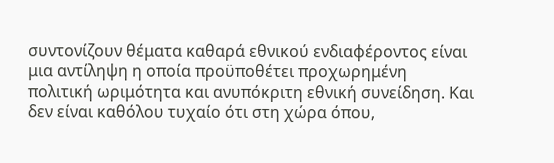συντονίζουν θέματα καθαρά εθνικού ενδιαφέροντος είναι μια αντίληψη η οποία προϋποθέτει προχωρημένη πολιτική ωριμότητα και ανυπόκριτη εθνική συνείδηση. Και δεν είναι καθόλου τυχαίο ότι στη χώρα όπου,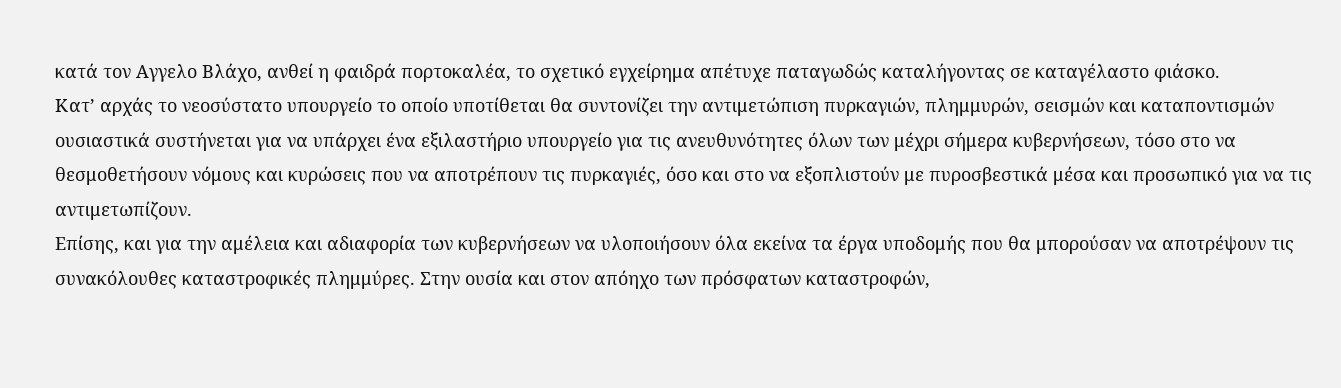κατά τον Αγγελο Βλάχο, ανθεί η φαιδρά πορτοκαλέα, το σχετικό εγχείρημα απέτυχε παταγωδώς καταλήγοντας σε καταγέλαστο φιάσκο.
Κατ’ αρχάς το νεοσύστατο υπουργείο το οποίο υποτίθεται θα συντονίζει την αντιμετώπιση πυρκαγιών, πλημμυρών, σεισμών και καταποντισμών ουσιαστικά συστήνεται για να υπάρχει ένα εξιλαστήριο υπουργείο για τις ανευθυνότητες όλων των μέχρι σήμερα κυβερνήσεων, τόσο στο να θεσμοθετήσουν νόμους και κυρώσεις που να αποτρέπουν τις πυρκαγιές, όσο και στο να εξοπλιστούν με πυροσβεστικά μέσα και προσωπικό για να τις αντιμετωπίζουν.
Επίσης, και για την αμέλεια και αδιαφορία των κυβερνήσεων να υλοποιήσουν όλα εκείνα τα έργα υποδομής που θα μπορούσαν να αποτρέψουν τις συνακόλουθες καταστροφικές πλημμύρες. Στην ουσία και στον απόηχο των πρόσφατων καταστροφών,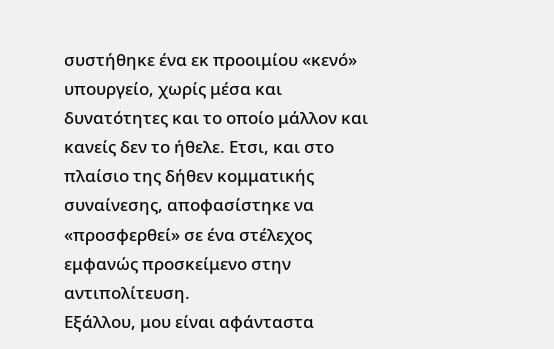συστήθηκε ένα εκ προοιμίου «κενό» υπουργείο, χωρίς μέσα και δυνατότητες και το οποίο μάλλον και κανείς δεν το ήθελε. Ετσι, και στο πλαίσιο της δήθεν κομματικής συναίνεσης, αποφασίστηκε να «προσφερθεί» σε ένα στέλεχος εμφανώς προσκείμενο στην αντιπολίτευση.
Εξάλλου, μου είναι αφάνταστα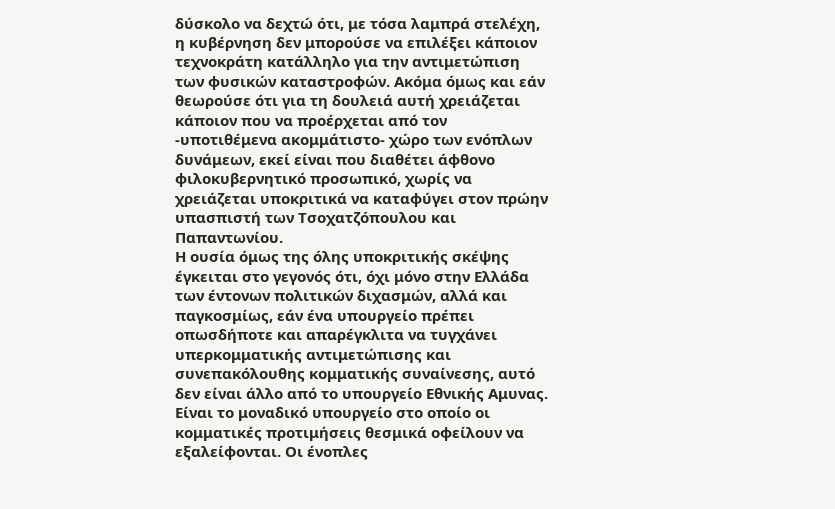δύσκολο να δεχτώ ότι, με τόσα λαμπρά στελέχη, η κυβέρνηση δεν μπορούσε να επιλέξει κάποιον τεχνοκράτη κατάλληλο για την αντιμετώπιση των φυσικών καταστροφών. Ακόμα όμως και εάν θεωρούσε ότι για τη δουλειά αυτή χρειάζεται κάποιον που να προέρχεται από τον -υποτιθέμενα ακομμάτιστο- χώρο των ενόπλων δυνάμεων, εκεί είναι που διαθέτει άφθονο φιλοκυβερνητικό προσωπικό, χωρίς να χρειάζεται υποκριτικά να καταφύγει στον πρώην υπασπιστή των Τσοχατζόπουλου και Παπαντωνίου.
Η ουσία όμως της όλης υποκριτικής σκέψης έγκειται στο γεγονός ότι, όχι μόνο στην Ελλάδα των έντονων πολιτικών διχασμών, αλλά και παγκοσμίως, εάν ένα υπουργείο πρέπει οπωσδήποτε και απαρέγκλιτα να τυγχάνει υπερκομματικής αντιμετώπισης και συνεπακόλουθης κομματικής συναίνεσης, αυτό δεν είναι άλλο από το υπουργείο Εθνικής Αμυνας. Είναι το μοναδικό υπουργείο στο οποίο οι κομματικές προτιμήσεις θεσμικά οφείλουν να εξαλείφονται. Οι ένοπλες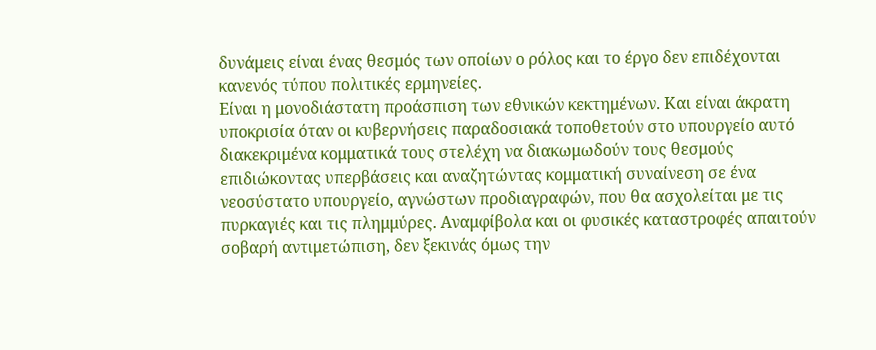δυνάμεις είναι ένας θεσμός των οποίων ο ρόλος και το έργο δεν επιδέχονται κανενός τύπου πολιτικές ερμηνείες.
Είναι η μονοδιάστατη προάσπιση των εθνικών κεκτημένων. Και είναι άκρατη υποκρισία όταν οι κυβερνήσεις παραδοσιακά τοποθετούν στο υπουργείο αυτό διακεκριμένα κομματικά τους στελέχη να διακωμωδούν τους θεσμούς επιδιώκοντας υπερβάσεις και αναζητώντας κομματική συναίνεση σε ένα νεοσύστατο υπουργείο, αγνώστων προδιαγραφών, που θα ασχολείται με τις πυρκαγιές και τις πλημμύρες. Αναμφίβολα και οι φυσικές καταστροφές απαιτούν σοβαρή αντιμετώπιση, δεν ξεκινάς όμως την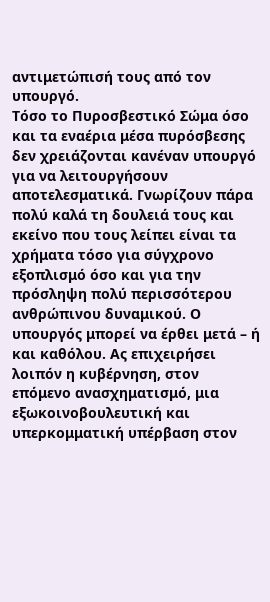αντιμετώπισή τους από τον υπουργό.
Τόσο το Πυροσβεστικό Σώμα όσο και τα εναέρια μέσα πυρόσβεσης δεν χρειάζονται κανέναν υπουργό για να λειτουργήσουν αποτελεσματικά. Γνωρίζουν πάρα πολύ καλά τη δουλειά τους και εκείνο που τους λείπει είναι τα χρήματα τόσο για σύγχρονο εξοπλισμό όσο και για την πρόσληψη πολύ περισσότερου ανθρώπινου δυναμικού. Ο υπουργός μπορεί να έρθει μετά – ή και καθόλου. Ας επιχειρήσει λοιπόν η κυβέρνηση, στον επόμενο ανασχηματισμό, μια εξωκοινοβουλευτική και υπερκομματική υπέρβαση στον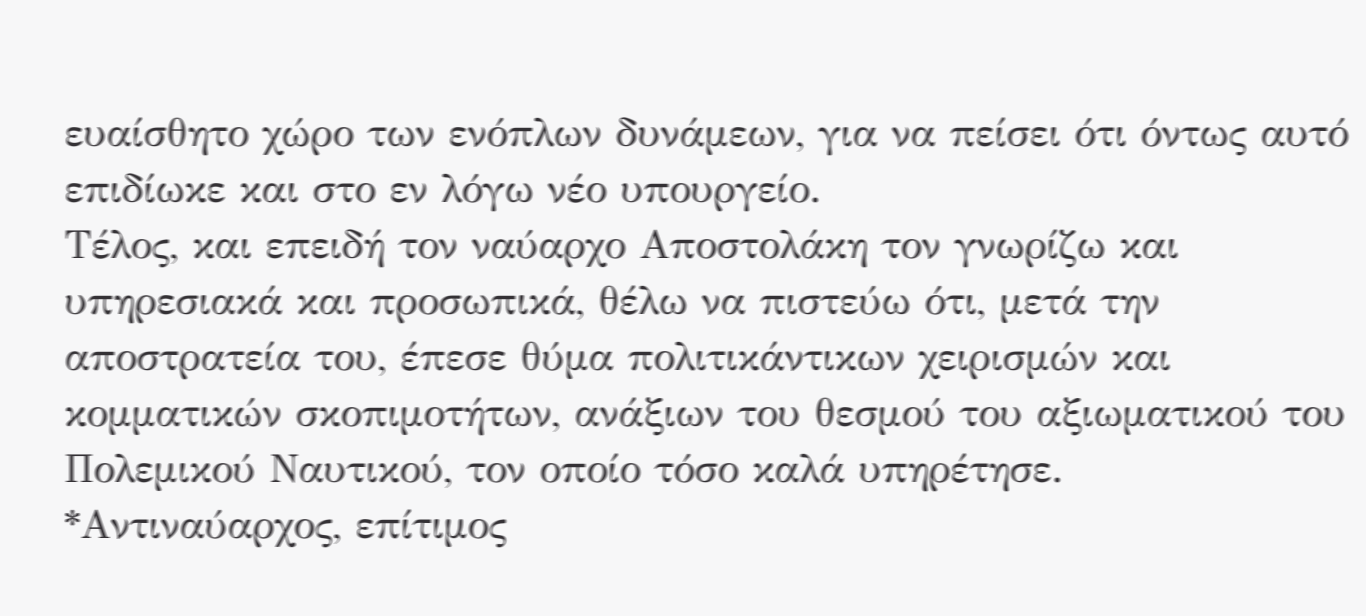ευαίσθητο χώρο των ενόπλων δυνάμεων, για να πείσει ότι όντως αυτό επιδίωκε και στο εν λόγω νέο υπουργείο.
Τέλος, και επειδή τον ναύαρχο Αποστολάκη τον γνωρίζω και υπηρεσιακά και προσωπικά, θέλω να πιστεύω ότι, μετά την αποστρατεία του, έπεσε θύμα πολιτικάντικων χειρισμών και κομματικών σκοπιμοτήτων, ανάξιων του θεσμού του αξιωματικού του Πολεμικού Ναυτικού, τον οποίο τόσο καλά υπηρέτησε.
*Αντιναύαρχος, επίτιμος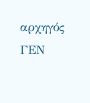αρχηγός ΓΕΝ